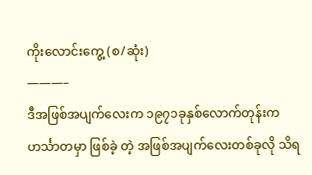ကိုးလောင်းကွေ့ (စ/ဆုံး)
———–
ဒီအဖြစ်အပျက်လေးက ၁၉၇၁ခုနှစ်လောက်တုန်းက ဟင်္သာတမှာ ဖြစ်ခဲ့ တဲ့ အဖြစ်အပျက်လေးတစ်ခုလို သိရ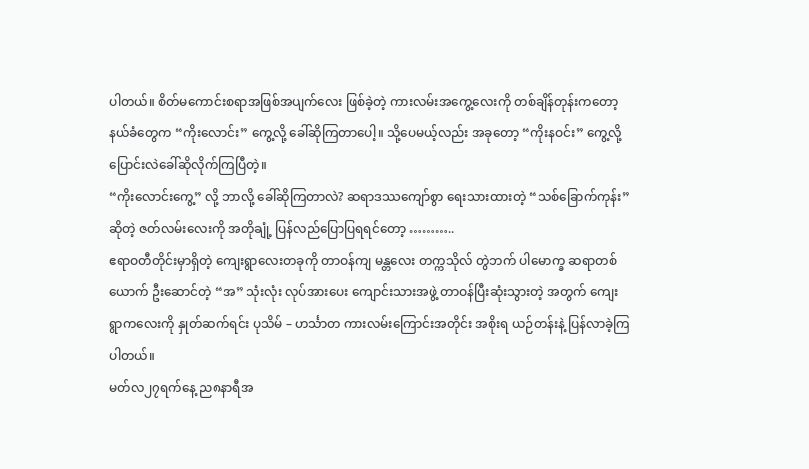ပါတယ်။ စိတ်မကောင်းစရာအဖြစ်အပျက်လေး ဖြစ်ခဲ့တဲ့ ကားလမ်းအကွေ့လေးကို တစ်ချိန်တုန်းကတော့ နယ်ခံတွေက “ကိုးလောင်း” ကွေ့လို့ ခေါ်ဆိုကြတာပေါ့။ သို့ပေမယ့်လည်း အခုတော့ “ကိုးနဝင်း” ကွေ့လို့ ပြောင်းလဲခေါ်ဆိုလိုက်ကြပြီတဲ့။
“ကိုးလောင်းကွေ့” လို့ ဘာလို့ ခေါ်ဆိုကြတာလဲ? ဆရာဒဿကျော်စွာ ရေးသားထားတဲ့ “သစ်ခြောက်ကုန်း” ဆိုတဲ့ ဇတ်လမ်းလေးကို အတိုချုံ့ ပြန်လည်ပြောပြရရင်တော့ ………..
ဧရာဝတီတိုင်းမှာရှိတဲ့ ကျေးရွာလေးတခုကို တာဝန်ကျ မန္တလေး တက္ကသိုလ် တွဲဘက် ပါမောက္ခ ဆရာတစ်ယောက် ဦးဆောင်တဲ့ “အ” သုံးလုံး လုပ်အားပေး ကျောင်းသားအဖွဲ့ တာဝန်ပြီးဆုံးသွားတဲ့ အတွက် ကျေးရွာကလေးကို နှုတ်ဆက်ရင်း ပုသိမ် – ဟင်္သာတ ကားလမ်းကြောင်းအတိုင်း အစိုးရ ယဉ်တန်းနဲ့ ပြန်လာခဲ့ကြပါတယ်။
မတ်လ၂၇ရက်နေ့ ည၈နာရီအ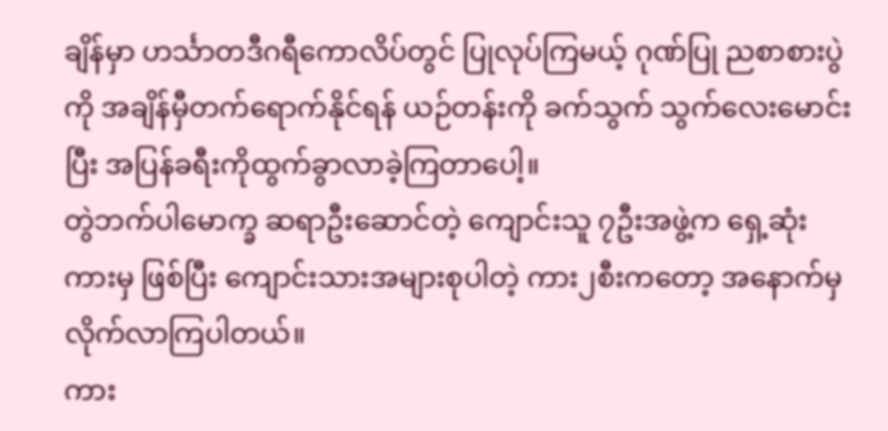ချိန်မှာ ဟင်္သာတဒီဂရီကောလိပ်တွင် ပြုလုပ်ကြမယ့် ဂုဏ်ပြု ညစာစားပွဲကို အချိန်မှီတက်ရောက်နိုင်ရန် ယဉ်တန်းကို ခက်သွက် သွက်လေးမောင်းပြီး အပြန်ခရီးကိုထွက်ခွာလာခဲ့ကြတာပေါ့။
တွဲဘက်ပါမောက္ခ ဆရာဦးဆောင်တဲ့ ကျောင်းသူ ၇ဦးအဖွဲ့က ရှေ့ဆုံးကားမှ ဖြစ်ပြီး ကျောင်းသားအများစုပါတဲ့ ကား၂စီးကတော့ အနောက်မှ လိုက်လာကြပါတယ်။
ကား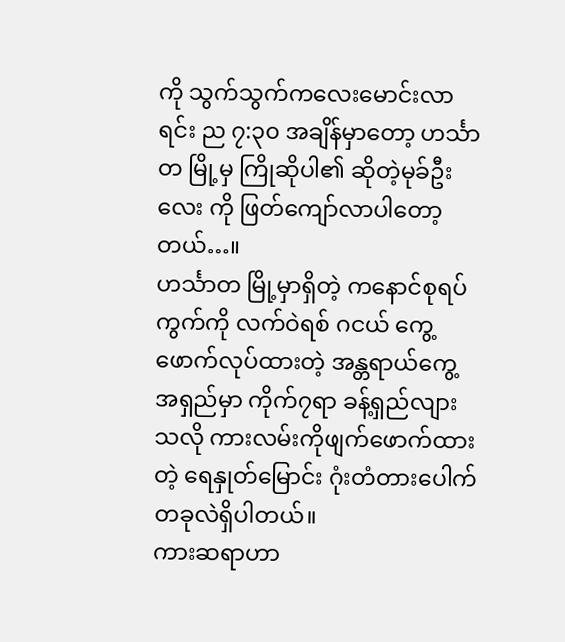ကို သွက်သွက်ကလေးမောင်းလာရင်း ည ၇:၃၀ အချိန်မှာတော့ ဟင်္သာတ မြို့မှ ကြိုဆိုပါ၏ ဆိုတဲ့မုခ်ဦးလေး ကို ဖြတ်ကျော်လာပါတော့တယ်…။
ဟင်္သာတ မြို့မှာရှိတဲ့ ကနောင်စုရပ်ကွက်ကို လက်ဝဲရစ် ဂငယ် ကွေ့ ဖောက်လုပ်ထားတဲ့ အန္တရာယ်ကွေ့ အရှည်မှာ ကိုက်၇ရာ ခန့်ရှည်လျားသလို ကားလမ်းကိုဖျက်ဖောက်ထားတဲ့ ရေနှုတ်မြောင်း ဂုံးတံတားပေါက် တခုလဲရှိပါတယ်။
ကားဆရာဟာ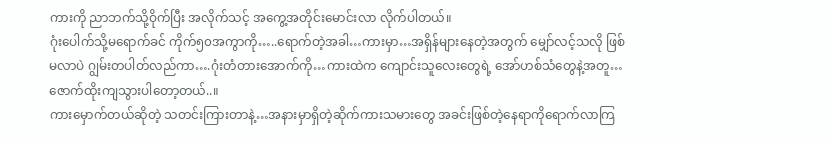ကားကို ညာဘက်သို့ဝိုက်ပြီး အလိုက်သင့် အကွေ့အတိုင်းမောင်းလာ လိုက်ပါတယ်။
ဂုံးပေါက်သို့မရောက်ခင် ကိုက်၅၀အကွာကို…..ရောက်တဲ့အခါ…ကားမှာ…အရှိန်များနေတဲ့အတွက် မျှော်လင့်သလို ဖြစ်မလာပဲ ဂျွမ်းတပါတ်လည်ကာ….ဂုံးတံတားအောက်ကို…ကားထဲက ကျောင်းသူလေးတွေရဲ့ အော်ဟစ်သံတွေနဲ့အတူ…ဇောက်ထိုးကျသွားပါတော့တယ်..။
ကားမှောက်တယ်ဆိုတဲ့ သတင်းကြားတာနဲ့…အနားမှာရှိတဲ့ဆိုက်ကားသမားတွေ အခင်းဖြစ်တဲ့နေရာကိုရောက်လာကြ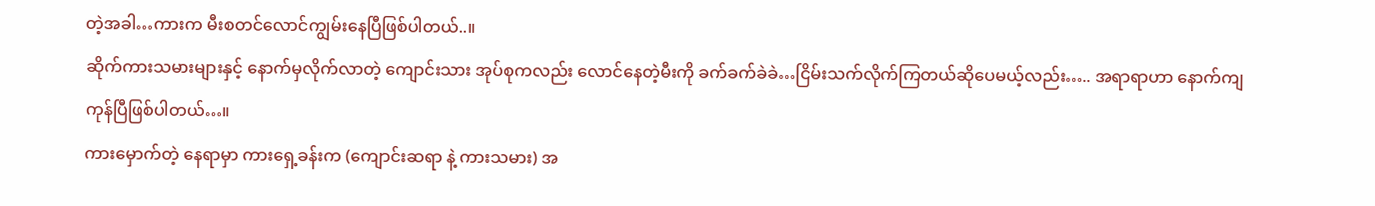တဲ့အခါ…ကားက မီးစတင်လောင်ကျွမ်းနေပြီဖြစ်ပါတယ်..။
ဆိုက်ကားသမားများနှင့် နောက်မှလိုက်လာတဲ့ ကျောင်းသား အုပ်စုကလည်း လောင်နေတဲ့မီးကို ခက်ခက်ခဲခဲ…ငြိမ်းသက်လိုက်ကြတယ်ဆိုပေမယ့်လည်း….. အရာရာဟာ နောက်ကျကုန်ပြီဖြစ်ပါတယ်…။
ကားမှောက်တဲ့ နေရာမှာ ကားရှေ့ခန်းက (ကျောင်းဆရာ နဲ့ ကားသမား) အ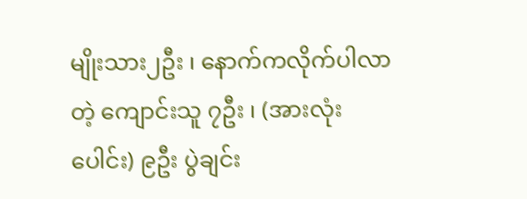မျိုးသား၂ဦး ၊ နောက်ကလိုက်ပါလာတဲ့ ကျောင်းသူ ၇ဦး ၊ (အားလုံးပေါင်း) ၉ဦး ပွဲချင်း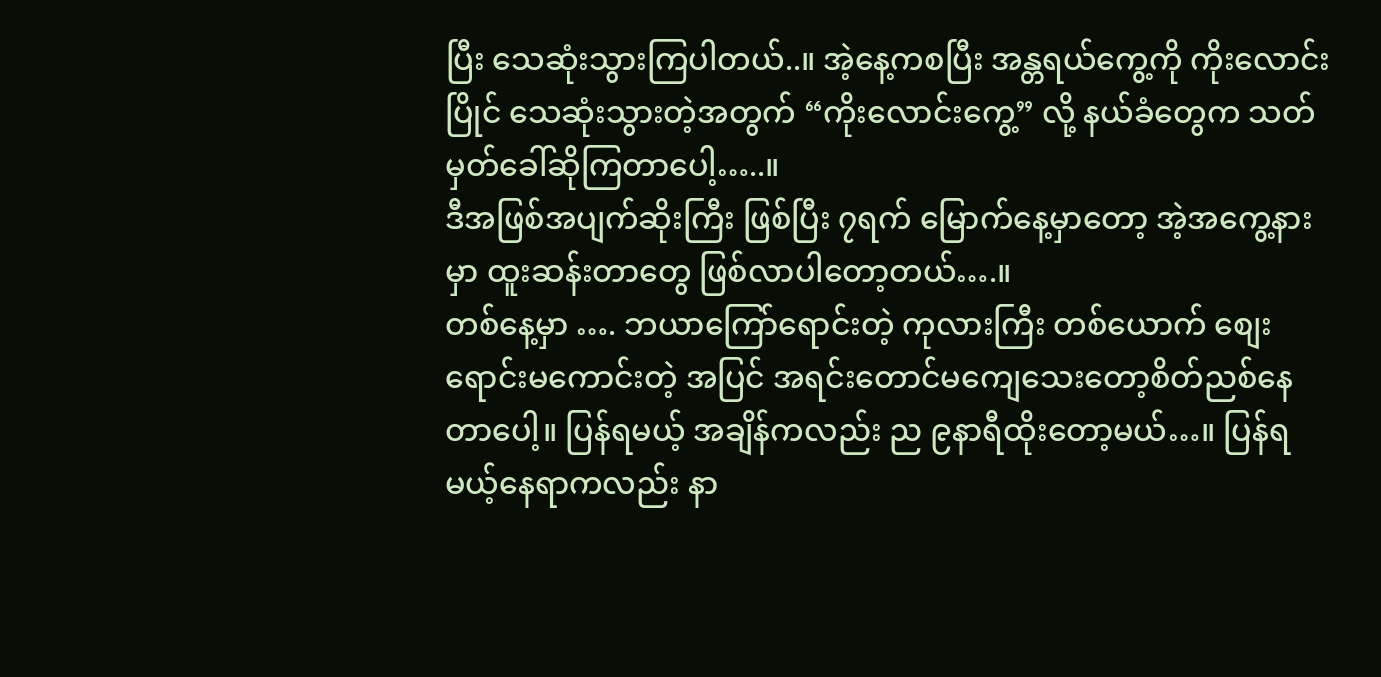ပြီး သေဆုံးသွားကြပါတယ်..။ အဲ့နေ့ကစပြီး အန္တရယ်ကွေ့ကို ကိုးလောင်းပြိုင် သေဆုံးသွားတဲ့အတွက် “ကိုးလောင်းကွေ့” လို့ နယ်ခံတွေက သတ်မှတ်ခေါ်ဆိုကြတာပေါ့…..။
ဒီအဖြစ်အပျက်ဆိုးကြီး ဖြစ်ပြီး ၇ရက် မြောက်နေ့မှာတော့ အဲ့အကွေ့နားမှာ ထူးဆန်းတာတွေ ဖြစ်လာပါတော့တယ်….။
တစ်နေ့မှာ …. ဘယာကြော်ရောင်းတဲ့ ကုလားကြီး တစ်ယောက် စျေးရောင်းမကောင်းတဲ့ အပြင် အရင်းတောင်မကျေသေးတော့စိတ်ညစ်နေတာပေါ့။ ပြန်ရမယ့် အချိန်ကလည်း ည ၉နာရီထိုးတော့မယ်…။ ပြန်ရမယ့်နေရာကလည်း နာ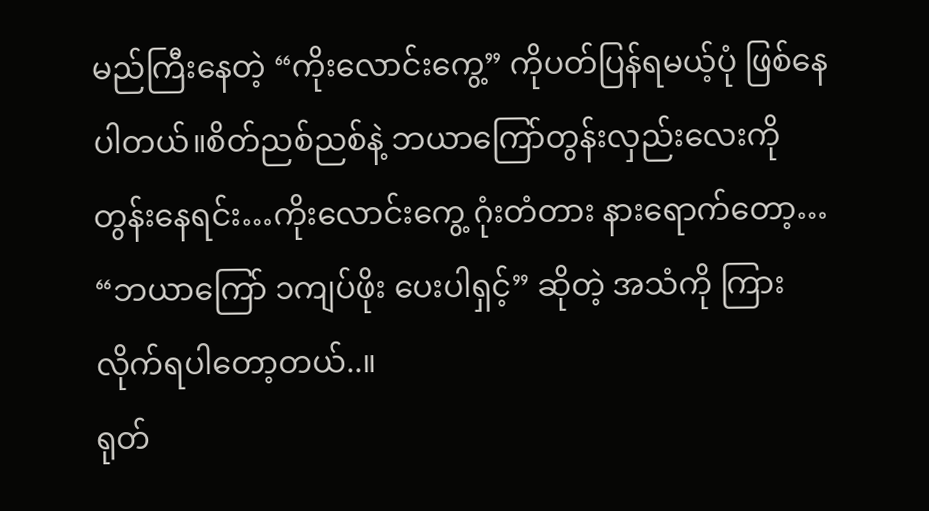မည်ကြီးနေတဲ့ “ကိုးလောင်းကွေ့” ကိုပတ်ပြန်ရမယ့်ပုံ ဖြစ်နေပါတယ်။စိတ်ညစ်ညစ်နဲ့ ဘယာကြော်တွန်းလှည်းလေးကို တွန်းနေရင်း…ကိုးလောင်းကွေ့ ဂုံးတံတား နားရောက်တော့…
“ဘယာကြော် ၁ကျပ်ဖိုး ပေးပါရှင့်” ဆိုတဲ့ အသံကို ကြားလိုက်ရပါတော့တယ်..။
ရုတ်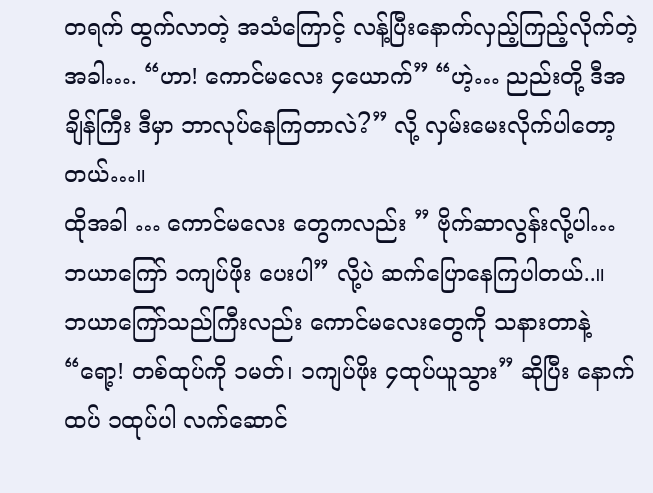တရက် ထွက်လာတဲ့ အသံကြောင့် လန့်ပြီးနောက်လှည့်ကြည့်လိုက်တဲ့အခါ…. “ဟာ! ကောင်မလေး ၄ယောက်” “ဟဲ့… ညည်းတို့ ဒီအချိန်ကြီး ဒီမှာ ဘာလုပ်နေကြတာလဲ?” လို့ လှမ်းမေးလိုက်ပါတော့တယ်…။
ထိုအခါ … ကောင်မလေး တွေကလည်း ” ဗိုက်ဆာလွန်းလို့ပါ… ဘယာကြော် ၁ကျပ်ဖိုး ပေးပါ” လို့ပဲ ဆက်ပြောနေကြပါတယ်..။
ဘယာကြော်သည်ကြီးလည်း ကောင်မလေးတွေကို သနားတာနဲ့ “ရော့! တစ်ထုပ်ကို ၁မတ်၊ ၁ကျပ်ဖိုး ၄ထုပ်ယူသွား” ဆိုပြီး နောက်ထပ် ၁ထုပ်ပါ လက်ဆောင်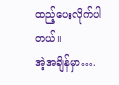ထည့်ပေးလိုက်ပါတယ်။
အဲ့အချိန်မှာ….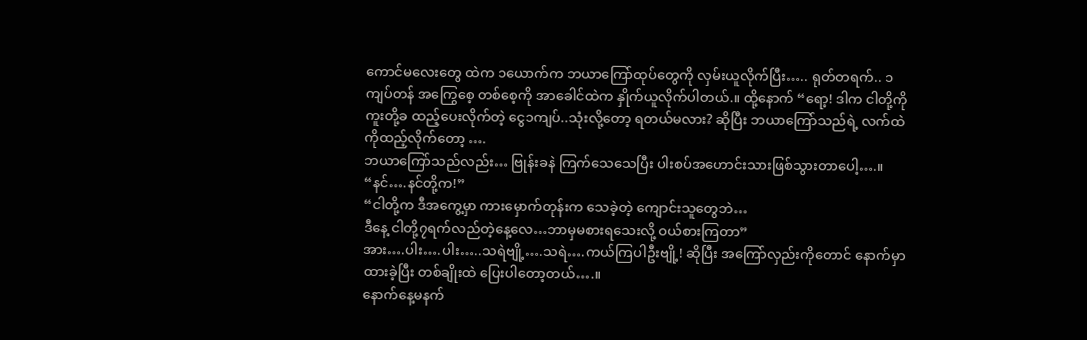ကောင်မလေးတွေ ထဲက ၁ယောက်က ဘယာကြော်ထုပ်တွေကို လှမ်းယူလိုက်ပြီး….. ရုတ်တရက်.. ၁ကျပ်တန် အကြွေစေ့ တစ်စေ့ကို အာခေါင်ထဲက နှိုက်ယူလိုက်ပါတယ်.။ ထို့နောက် “ရော့! ဒါက ငါတို့ကို ကူးတို့ခ ထည့်ပေးလိုက်တဲ့ ငွေ၁ကျပ်..သုံးလို့တော့ ရတယ်မလား? ဆိုပြီး ဘယာကြော်သည်ရဲ့ လက်ထဲကိုထည့်လိုက်တော့ ….
ဘယာကြော်သည်လည်း… ဗြုန်းခနဲ ကြက်သေသေပြီး ပါးစပ်အဟောင်းသားဖြစ်သွားတာပေါ့….။
“နင်….နင်တို့က!”
“ငါတို့က ဒီအကွေ့မှာ ကားမှောက်တုန်းက သေခဲ့တဲ့ ကျောင်းသူတွေဘဲ…
ဒီနေ့ ငါတို့၇ရက်လည်တဲ့နေ့လေ…ဘာမှမစားရသေးလို့ ဝယ်စားကြတာ”
အား….ပါး….ပါး…..သရဲဗျို့….သရဲ….ကယ်ကြပါဦးဗျို့! ဆိုပြီး အကြော်လှည်းကိုတောင် နောက်မှာထားခဲ့ပြီး တစ်ချိုးထဲ ပြေးပါတော့တယ်….။
နောက်နေ့မနက်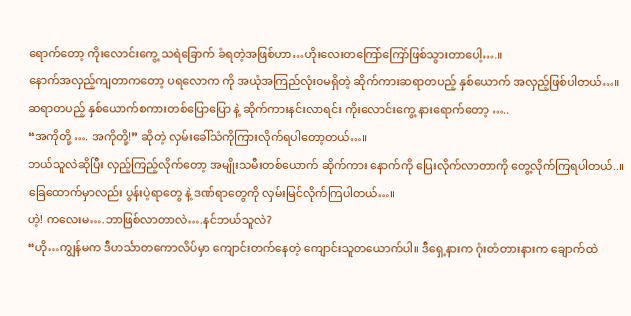ရောက်တော့ ကိုးလောင်းကွေ့ သရဲခြောက် ခံရတဲ့အဖြစ်ဟာ…ဟိုးလေးတကြော်ကြော်ဖြစ်သွားတာပေါ့….။
နောက်အလှည့်ကျတာကတော့ ပရလောက ကို အယုံအကြည်လုံး၀မရှိတဲ့ ဆိုက်ကားဆရာတပည့် နှစ်ယောက် အလှည့်ဖြစ်ပါတယ်…။
ဆရာတပည့် နှစ်ယောက်စကားတစ်ပြောပြော နဲ့ ဆိုက်ကားနင်းလာရင်း ကိုးလောင်းကွေ့ နားရောက်တော့ …..
“အကိုတို့ …. အကိုတို့!” ဆိုတဲ့ လှမ်းခေါ်သံကိုကြားလိုက်ရပါတော့တယ်…။
ဘယ်သူလဲဆိုပြီး လှည့်ကြည့်လိုက်တော့ အမျိုးသမီးတစ်ယောက် ဆိုက်ကား နောက်ကို ပြေးလိုက်လာတာကို တွေ့လိုက်ကြရပါတယ်..။ ခြေထောက်မှာလည်း ပွန်းပဲ့ရာတွေ နဲ့ ဒဏ်ရာတွေကို လှမ်းမြင်လိုက်ကြပါတယ်…။
ဟဲ့! ကလေးမ….ဘာဖြစ်လာတာလဲ….နင်ဘယ်သူလဲ?
“ဟို…ကျွန်မက ဒီဟင်္သာတကောလိပ်မှာ ကျောင်းတက်နေတဲ့ ကျောင်းသူတယောက်ပါ။ ဒီရှေ့နားက ဂုံးတံတားနားက ချောက်ထဲ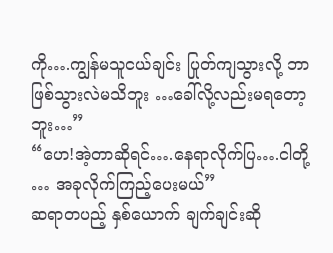ကို….ကျွန်မသူငယ်ချင်း ပြုတ်ကျသွားလို့ ဘာဖြစ်သွားလဲမသိဘူး …ခေါ်လို့လည်းမရတော့ဘူး…”
“ဟေ!အဲ့တာဆိုရင်….နေရာလိုက်ပြ….ငါတို့ … အခုလိုက်ကြည့်ပေးမယ်”
ဆရာတပည့် နှစ်ယောက် ချက်ချင်းဆို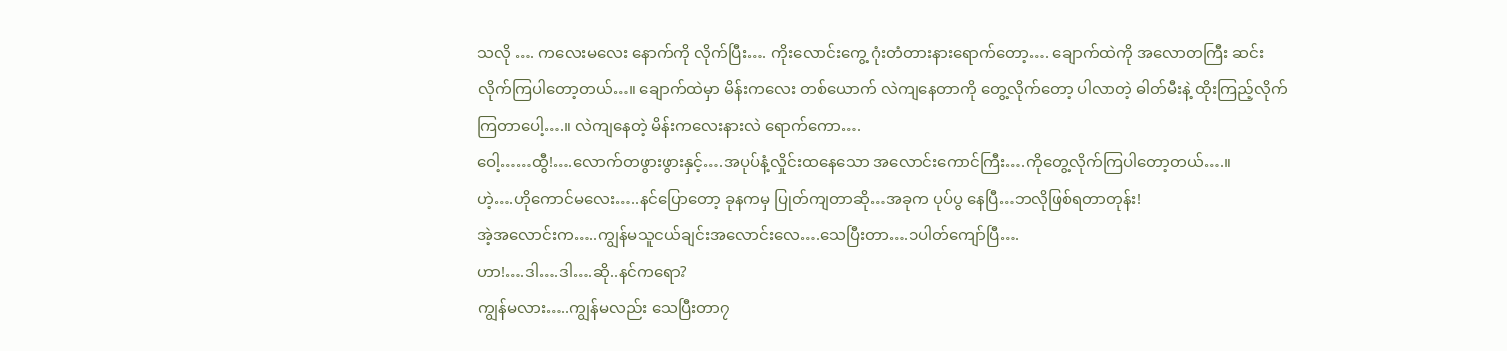သလို …. ကလေးမလေး နောက်ကို လိုက်ပြီး…. ကိုးလောင်းကွေ့ ဂုံးတံတားနားရောက်တော့…. ချောက်ထဲကို အလောတကြီး ဆင်းလိုက်ကြပါတော့တယ်…။ ချောက်ထဲမှာ မိန်းကလေး တစ်ယောက် လဲကျနေတာကို တွေ့လိုက်တော့ ပါလာတဲ့ ဓါတ်မီးနဲ့ ထိုးကြည့်လိုက်ကြတာပေါ့….။ လဲကျနေတဲ့ မိန်းကလေးနားလဲ ရောက်ကော….
ဝေါ့……ထွီ!….လောက်တဖွားဖွားနှင့်….အပုပ်နံ့လှိုင်းထနေသော အလောင်းကောင်ကြီး….ကိုတွေ့လိုက်ကြပါတော့တယ်….။
ဟဲ့….ဟိုကောင်မလေး…..နင်ပြောတော့ ခုနကမှ ပြုတ်ကျတာဆို…အခုက ပုပ်ပွ နေပြီ…ဘလိုဖြစ်ရတာတုန်း!
အဲ့အလောင်းက…..ကျွန်မသူငယ်ချင်းအလောင်းလေ….သေပြီးတာ….၁ပါတ်ကျော်ပြီ….
ဟာ!….ဒါ….ဒါ….ဆို..နင်ကရော?
ကျွန်မလား…..ကျွန်မလည်း သေပြီးတာ၇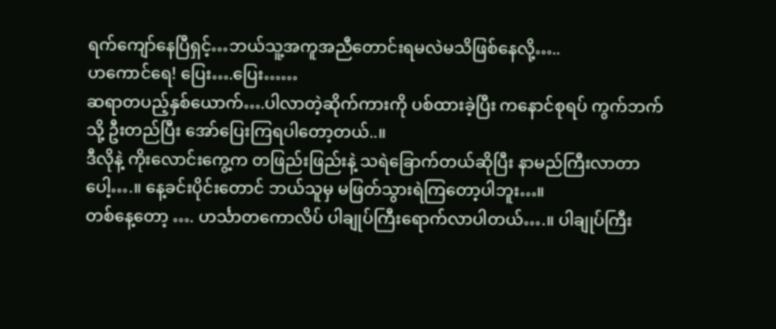ရက်ကျော်နေပြီရှင့်…ဘယ်သူ့အကူအညီတောင်းရမလဲမသိဖြစ်နေလို့…..
ဟကောင်ရေ! ပြေး….ပြေး……
ဆရာတပည့်နှစ်ယောက်….ပါလာတဲ့ဆိုက်ကားကို ပစ်ထားခဲ့ပြီး ကနောင်စုရပ် ကွက်ဘက်သို့ ဦးတည်ပြီး အော်ပြေးကြရပါတော့တယ်..။
ဒီလိုနဲ့ ကိုးလောင်းကွေ့က တဖြည်းဖြည်းနဲ့ သရဲခြောက်တယ်ဆိုပြီး နာမည်ကြီးလာတာပေါ့….။ နေ့ခင်းပိုင်းတောင် ဘယ်သူမှ မဖြတ်သွားရဲကြတော့ပါဘူး…။
တစ်နေ့တော့ …. ဟင်္သာတကောလိပ် ပါချုပ်ကြီးရောက်လာပါတယ်….။ ပါချုပ်ကြီး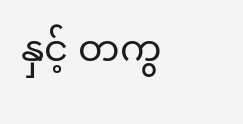နှင့် တကွ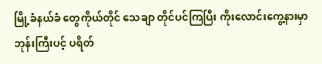မြို့ခံနယ်ခံ တွေကိုယ်တိုင် သေချာ တိုင်ပင်ကြပြီး ကိုးလောင်းကွေ့နားမှာ ဘုန်းကြီးပင့် ပရိတ်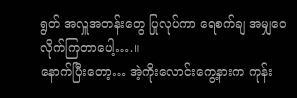ရွတ် အလှူအတန်းတွေ ပြုလုပ်ကာ ရေစက်ချ အမျှဝေလိုက်ကြတာပေါ့….။
နောက်ပြီးတော့… အဲ့ကိုးလောင်းကွေ့နားက ကုန်း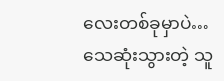လေးတစ်ခုမှာပဲ…သေဆုံးသွားတဲ့ သူ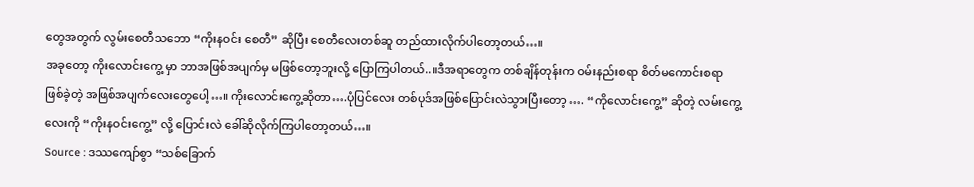တွေအတွက် လွမ်းစေတီသဘော “ကိုးနဝင်း စေတီ” ဆိုပြီး စေတီလေးတစ်ဆူ တည်ထားလိုက်ပါတော့တယ်…။
အခုတော့ ကိုးလောင်းကွေ့ မှာ ဘာအဖြစ်အပျက်မှ မဖြစ်တော့ဘူးလို့ ပြောကြပါတယ်..။ဒီအရာတွေက တစ်ချိန်တုန်းက ဝမ်းနည်းစရာ စိတ်မကောင်းစရာ ဖြစ်ခဲ့တဲ့ အဖြစ်အပျက်လေးတွေပေါ့…။ ကိုးလောင်းကွေ့ဆိုတာ….ပုံပြင်လေး တစ်ပုဒ်အဖြစ်ပြောင်းလဲသွားပြီးတော့ …. “ကိုလောင်းကွေ့” ဆိုတဲ့ လမ်းကွေ့လေးကို “ကိုးနဝင်းကွေ့” လို့ ပြောင်းလဲ ခေါ်ဆိုလိုက်ကြပါတော့တယ်…။
Source : ဒဿကျော်စွာ “သစ်ခြောက်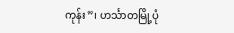ကုန်း”၊ ဟင်္သာတမြို့ပုံ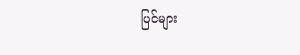ပြင်များ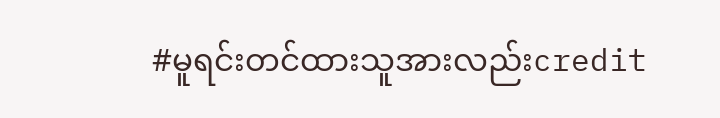#မူရင်းတင်ထားသူအားလည်းcredit